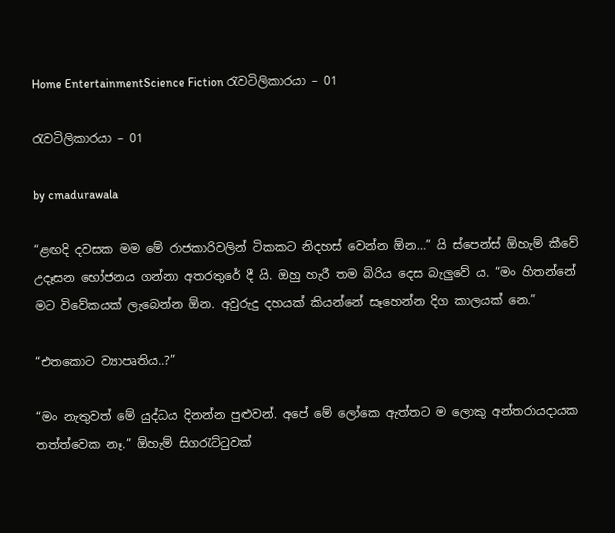Home EntertainmentScience Fiction රැවටිලිකාරයා – 01

රැවටිලිකාරයා – 01

by cmadurawala

“ළඟදි දවසක මම මේ රාජකාරිවලින් ටිකකට නිදහස් වෙන්න ඕන…” යි ස්පෙන්ස් ඕහැම් කීවේ උදෑසන භෝජනය ගන්නා අතරතුරේ දී යි. ඔහු හැරී තම බිරිය දෙස බැලුවේ ය. “මං හිතන්නේ මට විවේකයක් ලැබෙන්න ඕන. අවුරුදු දහයක් කියන්නේ සෑහෙන්න දිග කාලයක් නෙ.”

“එතකොට ව්‍යාපෘතිය..?”

“මං නැතුවත් මේ යුද්ධය දිනන්න පුළුවන්. අපේ මේ ලෝකෙ ඇත්තට ම ලොකු අන්තරායදායක තත්ත්වෙක නෑ.” ඕහැම් සිගරැට්ටුවක්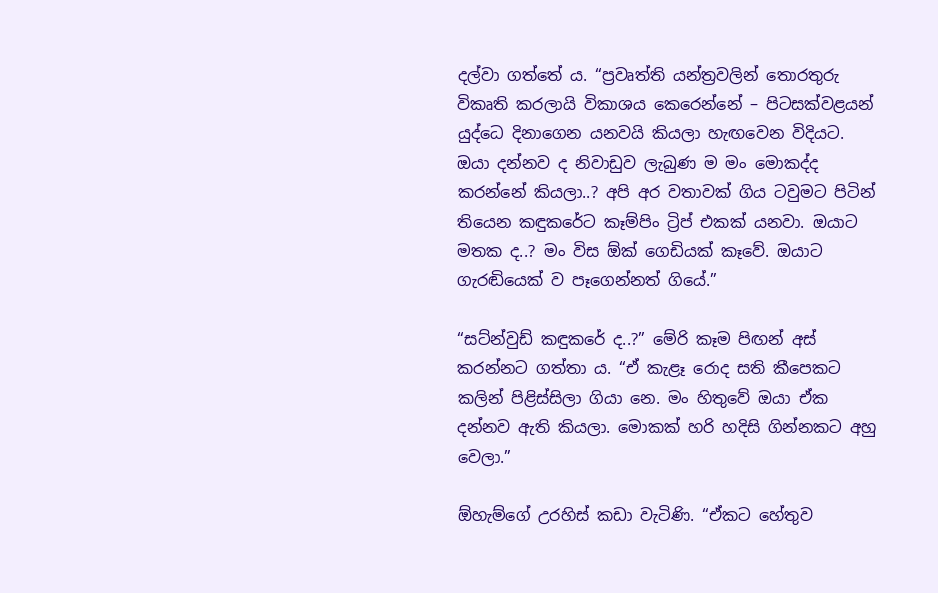දල්වා ගත්තේ ය. “ප්‍රවෘත්ති යන්ත්‍රවලින් තොරතුරු විකෘති කරලායි විකාශය කෙරෙන්නේ – පිටසක්වළයන් යුද්ධෙ දිනාගෙන යනවයි කියලා හැඟවෙන විදියට. ඔයා දන්නව ද නිවාඩුව ලැබුණ ම මං මොකද්ද කරන්නේ කියලා..? අපි අර වතාවක් ගිය ටවුමට පිටින් තියෙන කඳුකරේට කෑම්පිං ට්‍රිප් එකක් යනවා. ඔයාට මතක ද..? මං විස ඕක් ගෙඩියක් කෑවේ. ඔයාට ගැරඬියෙක් ව පෑගෙන්නත් ගියේ.”

“සට්න්වුඩ් කඳුකරේ ද..?” මේරි කෑම පිඟන් අස් කරන්නට ගත්තා ය. “ඒ කැළෑ රොද සති කීපෙකට කලින් පිළිස්සිලා ගියා නෙ. මං හිතුවේ ඔයා ඒක දන්නව ඇති කියලා. මොකක් හරි හදිසි ගින්නකට අහු වෙලා.”

ඕහැම්ගේ උරහිස් කඩා වැටිණි. “ඒකට හේතුව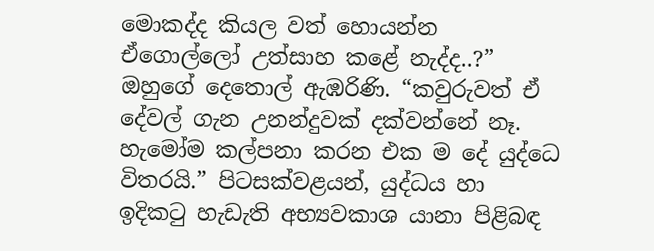මොකද්ද කියල වත් හොයන්න ඒගොල්ලෝ උත්සාහ කළේ නැද්ද..?” ඔහුගේ දෙතොල් ඇඹරිණි. “කවුරුවත් ඒ දේවල් ගැන උනන්දුවක් දක්වන්නේ නෑ. හැමෝම කල්පනා කරන එක ම දේ යුද්ධෙ විතරයි.” පිටසක්වළයන්, යුද්ධය හා ඉදිකටු හැඩැති අභ්‍යවකාශ යානා පිළිබඳ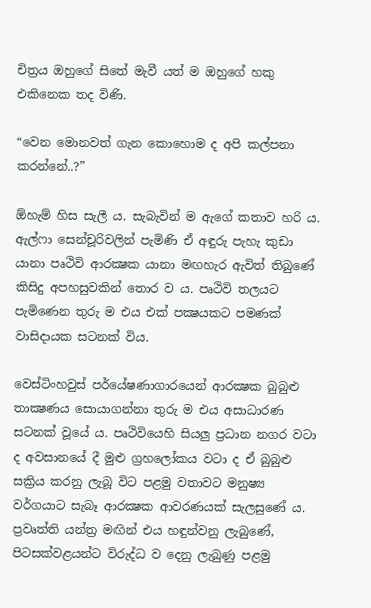චිත්‍රය ඔහුගේ සිතේ මැවී යත් ම ඔහුගේ හකු එකිනෙක තද විණි.

“වෙන මොනවත් ගැන කොහොම ද අපි කල්පනා කරන්නේ..?”

ඕහැම් හිස සැලී ය. සැබැවින් ම ඇගේ කතාව හරි ය. ඇල්ෆා සෙන්චූරිවලින් පැමිණි ඒ අඳුරු පැහැ කුඩා යානා පෘථිවි ආරක්‍ෂක යානා මඟහැර ඇවිත් තිබුණේ කිසිදු අපහසුවකින් තොර ව ය. පෘථිවි තලයට පැමිණෙන තුරු ම එය එක් පක්‍ෂයකට පමණක් වාසිදායක සටනක් විය.

වෙස්ටිංහවුස් පර්යේෂණාගාරයෙන් ආරක්‍ෂක බුබුළු තාක්‍ෂණය සොයාගන්නා තුරු ම එය අසාධාරණ සටනක් වූයේ ය. පෘථිවියෙහි සියලු ප්‍රධාන නගර වටා ද අවසානයේ දී මුළු ග්‍රහලෝකය වටා ද ඒ බුබුළු සක්‍රිය කරනු ලැබූ විට පළමු වතාවට මනුෂ්‍ය වර්ගයාට සැබෑ ආරක්‍ෂක ආවරණයක් සැලසුණේ ය. ප්‍රවෘත්ති යන්ත්‍ර මඟින් එය හඳුන්වනු ලැබුණේ, පිටසක්වළයන්ට විරුද්ධ ව දෙනු ලැබුණු පළමු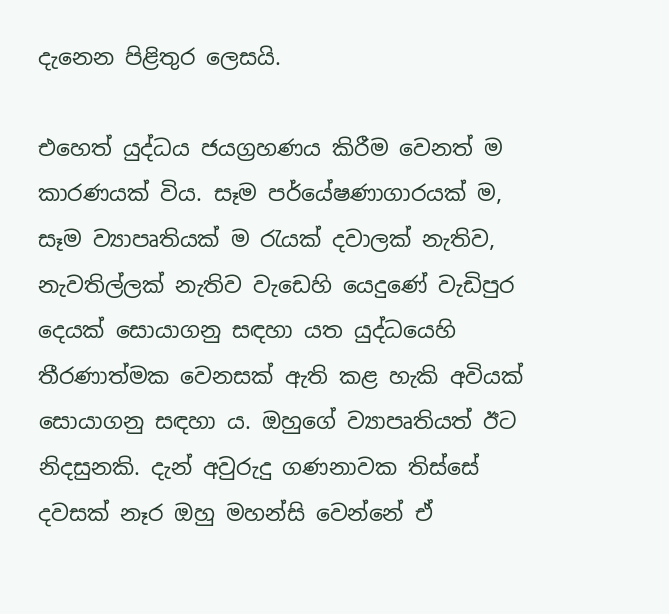දැනෙන පිළිතුර ලෙසයි.

එහෙත් යුද්ධය ජයග්‍රහණය කිරීම වෙනත් ම කාරණයක් විය. සෑම පර්යේෂණාගාරයක් ම, සෑම ව්‍යාපෘතියක් ම රැයක් දවාලක් නැතිව, නැවතිල්ලක් නැතිව වැඩෙහි යෙදුණේ වැඩිපුර දෙයක් සොයාගනු සඳහා යත යුද්ධයෙහි තීරණාත්මක වෙනසක් ඇති කළ හැකි අවියක් සොයාගනු සඳහා ය. ඔහුගේ ව්‍යාපෘතියත් ඊට නිදසුනකි. දැන් අවුරුදු ගණනාවක තිස්සේ දවසක් නෑර ඔහු මහන්සි වෙන්නේ ඒ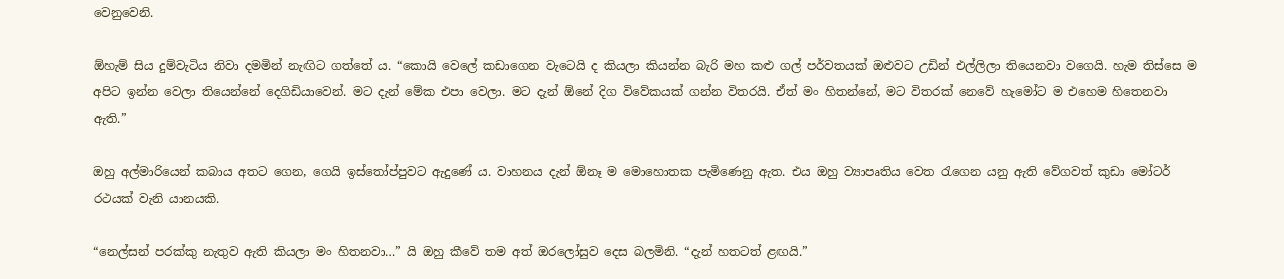වෙනුවෙනි.

ඕහැම් සිය දුම්වැටිය නිවා දමමින් නැඟිට ගත්තේ ය. “කොයි වෙලේ කඩාගෙන වැටෙයි ද කියලා කියන්න බැරි මහ කළු ගල් පර්වතයක් ඔළුවට උඩින් එල්ලිලා තියෙනවා වගෙයි. හැම තිස්සෙ ම අපිට ඉන්න වෙලා තියෙන්නේ දෙගිඩියාවෙන්. මට දැන් මේක එපා වෙලා. මට දැන් ඕනේ දිග විවේකයක් ගන්න විතරයි. ඒත් මං හිතන්නේ, මට විතරක් නෙවේ හැමෝට ම එහෙම හිතෙනවා ඇති.”

ඔහු අල්මාරියෙන් කබාය අතට ගෙන, ගෙයි ඉස්තෝප්පුවට ඇදුණේ ය. වාහනය දැන් ඕනෑ ම මොහොතක පැමිණෙනු ඇත. එය ඔහු ව්‍යාපෘතිය වෙත රැගෙන යනු ඇති වේගවත් කුඩා මෝටර් රථයක් වැනි යානයකි.

“නෙල්සන් පරක්කු නැතුව ඇති කියලා මං හිතනවා…” යි ඔහු කීවේ තම අත් ඔරලෝසුව දෙස බලමිනි. “දැන් හතටත් ළඟයි.”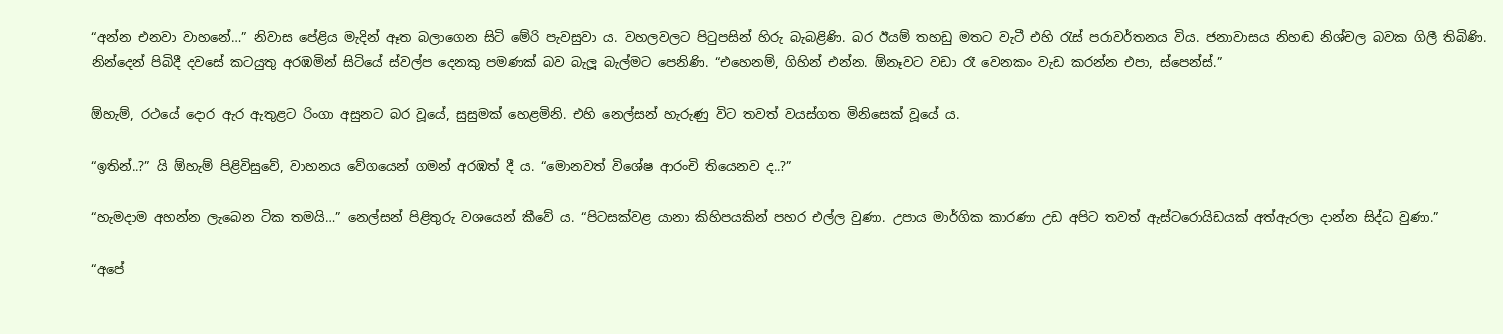“අන්න එනවා වාහනේ…” නිවාස පේළිය මැදින් ඈත බලාගෙන සිටි මේරි පැවසුවා ය. වහලවලට පිටුපසින් හිරු බැබළිණි. බර ඊයම් තහඩු මතට වැටී එහි රැස් පරාවර්තනය විය. ජනාවාසය නිහඬ නිශ්චල බවක ගිලී තිබිණි. නින්දෙන් පිබිදී දවසේ කටයුතු අරඹමින් සිටියේ ස්වල්ප දෙනකු පමණක් බව බැලූ බැල්මට පෙනිණි. “එහෙනම්, ගිහින් එන්න. ඕනෑවට වඩා රෑ වෙනකං වැඩ කරන්න එපා, ස්පෙන්ස්.”

ඕහැම්, රථයේ දොර ඇර ඇතුළට රිංගා අසුනට බර වූයේ, සුසුමක් හෙළමිනි. එහි නෙල්සන් හැරුණු විට තවත් වයස්ගත මිනිසෙක් වූයේ ය.

“ඉතින්..?” යි ඕහැම් පිළිවිසුවේ, වාහනය වේගයෙන් ගමන් අරඹත් දී ය. “මොනවත් විශේෂ ආරංචි තියෙනව ද..?”

“හැමදාම අහන්න ලැබෙන ටික තමයි…” නෙල්සන් පිළිතුරු වශයෙන් කීවේ ය. “පිටසක්වළ යානා කිහිපයකින් පහර එල්ල වුණා. උපාය මාර්ගික කාරණා උඩ අපිට තවත් ඇස්ටරොයිඩයක් අත්ඇරලා දාන්න සිද්ධ වුණා.”

“අපේ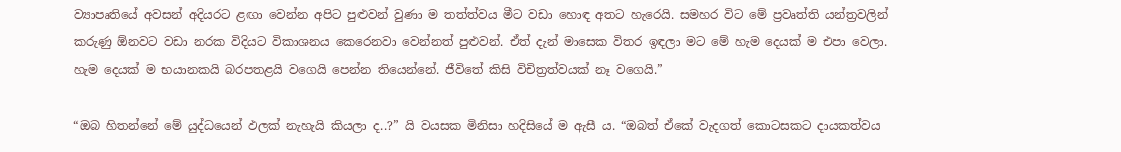ව්‍යාපෘතියේ අවසන් අදියරට ළඟා වෙන්න අපිට පුළුවන් වුණා ම තත්ත්වය මීට වඩා හොඳ අතට හැරෙයි. සමහර විට මේ ප්‍රවෘත්ති යන්ත්‍රවලින් කරුණු ඕනවට වඩා නරක විදියට විකාශනය කෙරෙනවා වෙන්නත් පුළුවන්. ඒත් දැන් මාසෙක විතර ඉඳලා මට මේ හැම දෙයක් ම එපා වෙලා. හැම දෙයක් ම භයානකයි බරපතළයි වගෙයි පෙන්න තියෙන්නේ. ජීවිතේ කිසි විචිත්‍රත්වයක් නෑ වගෙයි.”

“ඔබ හිතන්නේ මේ යුද්ධයෙන් ඵලක් නැහැයි කියලා ද..?” යි වයසක මිනිසා හදිසියේ ම ඇසී ය. “ඔබත් ඒකේ වැදගත් කොටසකට දායකත්වය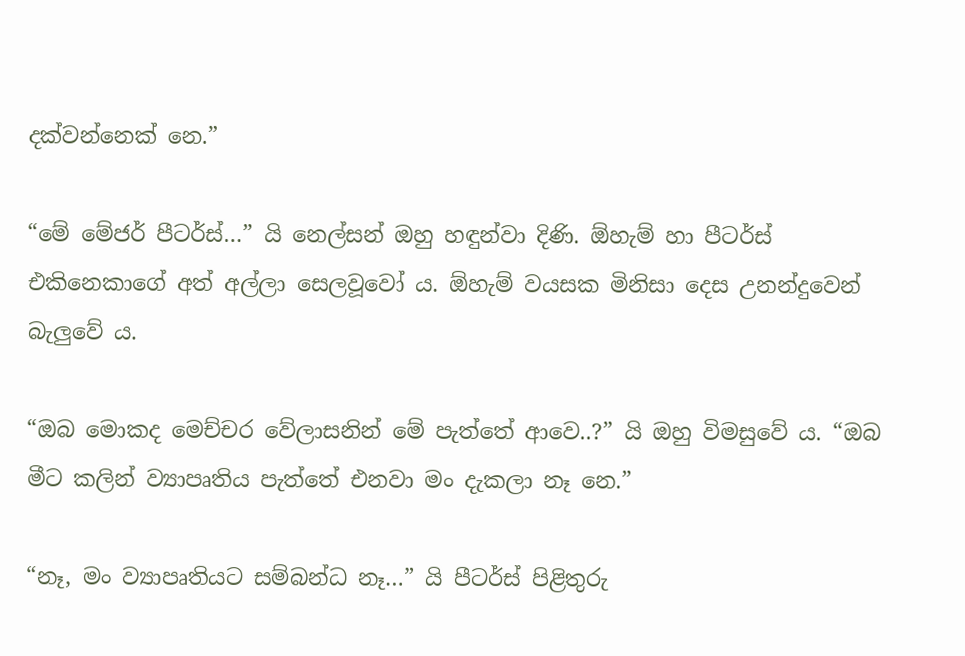දක්වන්නෙක් නෙ.”

“මේ මේජර් පීටර්ස්…” යි නෙල්සන් ඔහු හඳුන්වා දිණි. ඕහැම් හා පීටර්ස් එකිනෙකාගේ අත් අල්ලා සෙලවූවෝ ය. ඕහැම් වයසක මිනිසා දෙස උනන්දුවෙන් බැලුවේ ය.

“ඔබ මොකද මෙච්චර වේලාසනින් මේ පැත්තේ ආවෙ..?” යි ඔහු විමසුවේ ය. “ඔබ මීට කලින් ව්‍යාපෘතිය පැත්තේ එනවා මං දැකලා නෑ නෙ.”

“නෑ, මං ව්‍යාපෘතියට සම්බන්ධ නෑ…” යි පීටර්ස් පිළිතුරු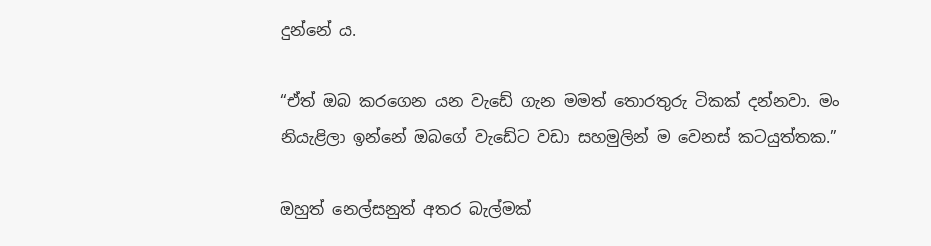දුන්නේ ය.

“ඒත් ඔබ කරගෙන යන වැඩේ ගැන මමත් තොරතුරු ටිකක් දන්නවා. මං නියැළිලා ඉන්නේ ඔබගේ වැඩේට වඩා සහමුලින් ම වෙනස් කටයුත්තක.”

ඔහුත් නෙල්සනුත් අතර බැල්මක්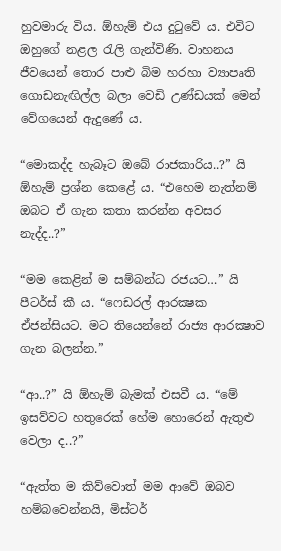හුවමාරු විය. ඕහැම් එය දුටුවේ ය. එවිට ඔහුගේ නළල රැලි ගැන්විණි. වාහනය ජීවයෙන් තොර පාළු බිම හරහා ව්‍යාපෘති ගොඩනැඟිල්ල බලා වෙඩි උණ්ඩයක් මෙන් වේගයෙන් ඇදුණේ ය.

“මොකද්ද හැබෑට ඔබේ රාජකාරිය..?” යි ඕහැම් ප්‍රශ්න කෙළේ ය. “එහෙම නැත්නම් ඔබට ඒ ගැන කතා කරන්න අවසර නැද්ද..?”

“මම කෙළින් ම සම්බන්ධ රජයට…” යි පීටර්ස් කී ය. “ෆෙඩරල් ආරක්‍ෂක ඒජන්සියට. මට තියෙන්නේ රාජ්‍ය ආරක්‍ෂාව ගැන බලන්න.”

“ආ..?” යි ඕහැම් බැමක් එසවී ය. “මේ ඉසව්වට හතුරෙක් හේම හොරෙන් ඇතුළු වෙලා ද..?”

“ඇත්ත ම කිව්වොත් මම ආවේ ඔබව හම්බවෙන්නයි, මිස්ටර්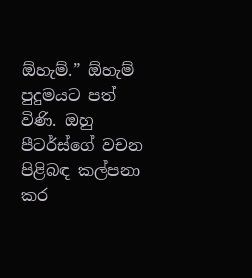ඕහැම්.” ඕහැම් පුදුමයට පත් විණි. ඔහු පීටර්ස්ගේ වචන පිළිබඳ කල්පනා කර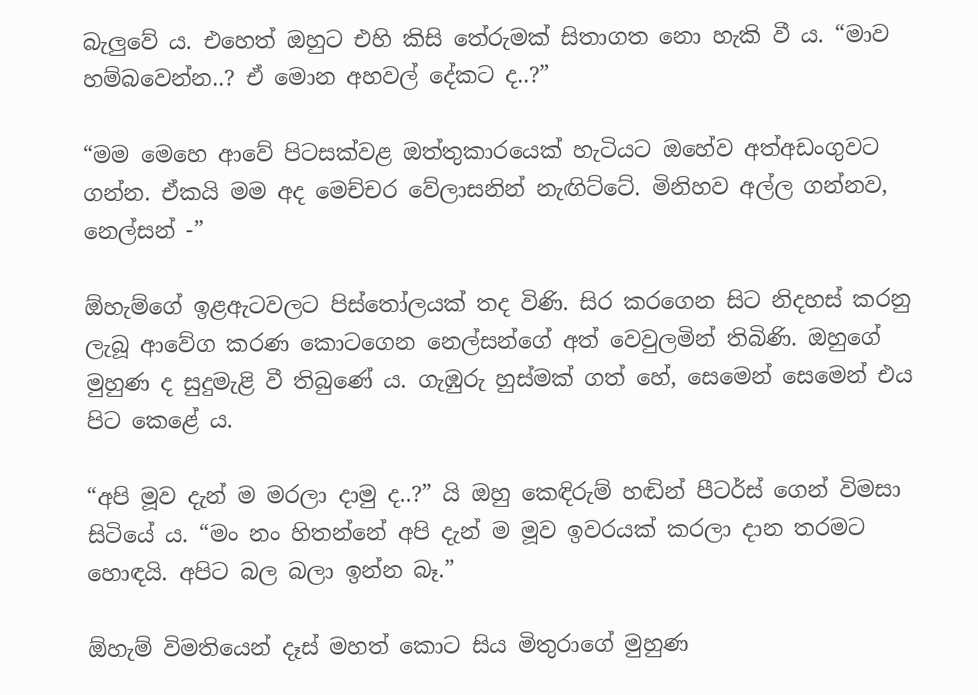බැලුවේ ය. එහෙත් ඔහුට එහි කිසි තේරුමක් සිතාගත නො හැකි වී ය. “මාව හම්බවෙන්න..? ඒ මොන අහවල් දේකට ද..?”

“මම මෙහෙ ආවේ පිටසක්වළ ඔත්තුකාරයෙක් හැටියට ඔහේව අත්අඩංගුවට ගන්න. ඒකයි මම අද මෙච්චර වේලාසනින් නැඟිට්ටේ. මිනිහව අල්ල ගන්නව, නෙල්සන් -”

ඕහැම්ගේ ඉළඇටවලට පිස්තෝලයක් තද විණි. සිර කරගෙන සිට නිදහස් කරනු ලැබූ ආවේග කරණ කොටගෙන නෙල්සන්ගේ අත් වෙවුලමින් තිබිණි. ඔහුගේ මුහුණ ද සුදුමැළි වී තිබුණේ ය. ගැඹුරු හුස්මක් ගත් හේ, සෙමෙන් සෙමෙන් එය පිට කෙළේ ය.

“අපි මූව දැන් ම මරලා දාමු ද..?” යි ඔහු කෙඳිරුම් හඬින් පීටර්ස් ගෙන් විමසා සිටියේ ය. “මං නං හිතන්නේ අපි දැන් ම මූව ඉවරයක් කරලා දාන තරමට හොඳයි. අපිට බල බලා ඉන්න බෑ.”

ඕහැම් විමතියෙන් දෑස් මහත් කොට සිය මිතුරාගේ මුහුණ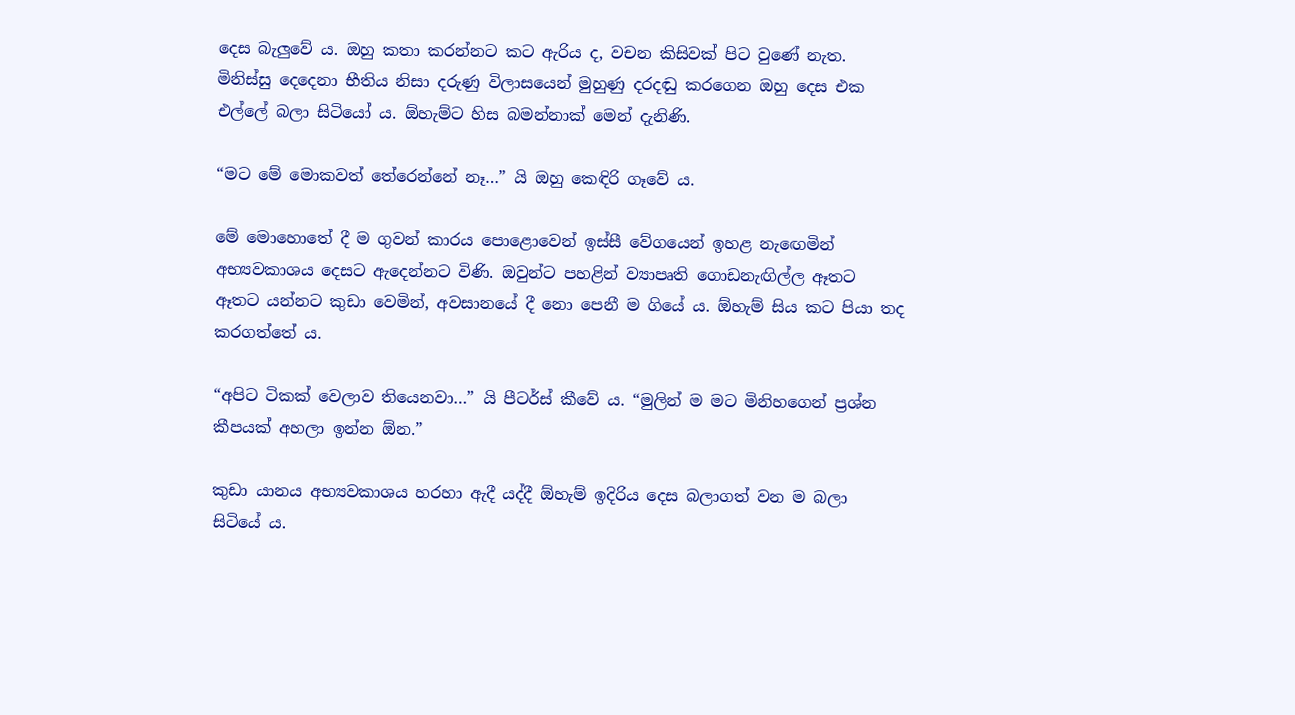දෙස බැලුවේ ය. ඔහු කතා කරන්නට කට ඇරිය ද, වචන කිසිවක් පිට වුණේ නැත. මිනිස්සු දෙදෙනා භීතිය නිසා දරුණු විලාසයෙන් මුහුණු දරදඬු කරගෙන ඔහු දෙස එක එල්ලේ බලා සිටියෝ ය. ඕහැම්ට හිස බමන්නාක් මෙන් දැනිණි.

“මට මේ මොකවත් තේරෙන්නේ නෑ…” යි ඔහු කෙඳිරි ගෑවේ ය.

මේ මොහොතේ දී ම ගුවන් කාරය පොළොවෙන් ඉස්සී වේගයෙන් ඉහළ නැඟෙමින් අභ්‍යවකාශය දෙසට ඇදෙන්නට විණි. ඔවුන්ට පහළින් ව්‍යාපෘති ගොඩනැඟිල්ල ඈතට ඈතට යන්නට කුඩා වෙමින්, අවසානයේ දී නො පෙනී ම ගියේ ය. ඕහැම් සිය කට පියා තද කරගත්තේ ය.

“අපිට ටිකක් වෙලාව තියෙනවා…” යි පීටර්ස් කීවේ ය. “මුලින් ම මට මිනිහගෙන් ප්‍රශ්න කීපයක් අහලා ඉන්න ඕන.”

කුඩා යානය අභ්‍යවකාශය හරහා ඇදී යද්දී ඕහැම් ඉදිරිය දෙස බලාගත් වන ම බලා සිටියේ ය.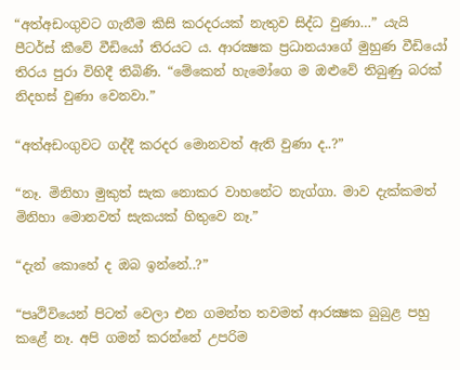“අත්අඩංගුවට ගැනීම කිසි කරදරයක් නැතුව සිද්ධ වුණා…” යැයි පීටර්ස් කීවේ වීඩියෝ තිරයට ය. ආරක්‍ෂක ප්‍රධානයාගේ මුහුණ වීඩියෝ තිරය පුරා විහිදී තිබිණි. “මේකෙන් හැමෝගෙ ම ඔළුවේ තිබුණු බරක් නිදහස් වුණා වෙනවා.”

“අත්අඩංගුවට ගද්දී කරදර මොනවත් ඇති වුණා ද..?”

“නෑ. මිනිහා මුකුත් සැක නොකර වාහනේට නැග්ගා. මාව දැක්කමත් මිනිහා මොනවත් සැකයක් හිතුවෙ නෑ.”

“දැන් කොහේ ද ඔබ ඉන්නේ..?”

“පෘථිවියෙන් පිටත් වෙලා එන ගමන්ත තවමත් ආරක්‍ෂක බුබුළ පහු කළේ නෑ. අපි ගමන් කරන්නේ උපරිම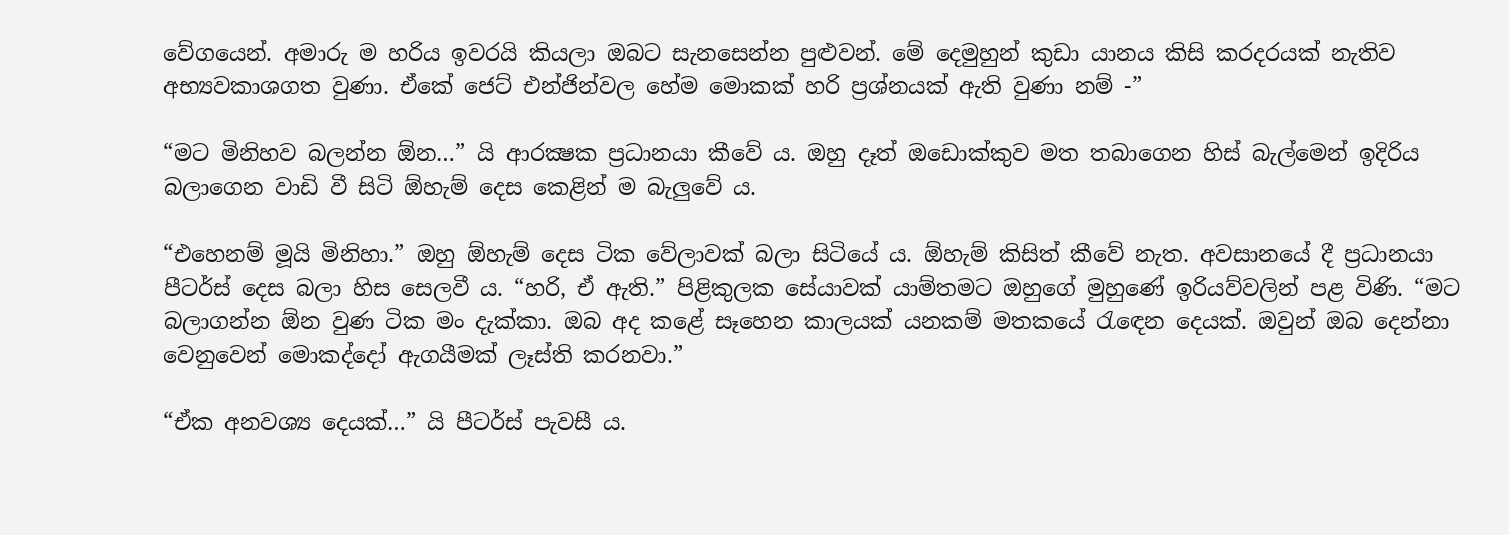වේගයෙන්. අමාරු ම හරිය ඉවරයි කියලා ඔබට සැනසෙන්න පුළුවන්. මේ දෙමුහුන් කුඩා යානය කිසි කරදරයක් නැතිව අභ්‍යවකාශගත වුණා. ඒකේ ජෙට් එන්ජින්වල හේම මොකක් හරි ප්‍රශ්නයක් ඇති වුණා නම් -”

“මට මිනිහව බලන්න ඕන…” යි ආරක්‍ෂක ප්‍රධානයා කීවේ ය. ඔහු දෑත් ඔඩොක්කුව මත තබාගෙන හිස් බැල්මෙන් ඉදිරිය බලාගෙන වාඩි වී සිටි ඕහැම් දෙස කෙළින් ම බැලුවේ ය.

“එහෙනම් මූයි මිනිහා.” ඔහු ඕහැම් දෙස ටික වේලාවක් බලා සිටියේ ය. ඕහැම් කිසිත් කීවේ නැත. අවසානයේ දී ප්‍රධානයා පීටර්ස් දෙස බලා හිස සෙලවී ය. “හරි, ඒ ඇති.” පිළිකුලක සේයාවක් යාම්තමට ඔහුගේ මුහුණේ ඉරියව්වලින් පළ විණි. “මට බලාගන්න ඕන වුණ ටික මං දැක්කා. ඔබ අද කළේ සෑහෙන කාලයක් යනකම් මතකයේ රැඳෙන දෙයක්. ඔවුන් ඔබ දෙන්නා වෙනුවෙන් මොකද්දෝ ඇගයීමක් ලෑස්ති කරනවා.”

“ඒක අනවශ්‍ය දෙයක්…” යි පීටර්ස් පැවසී ය.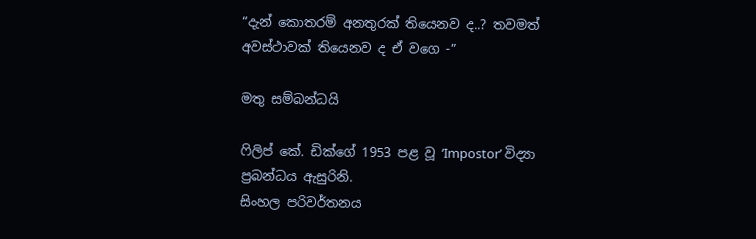“දැන් කොතරම් අනතුරක් තියෙනව ද..? තවමත් අවස්ථාවක් තියෙනව ද ඒ වගෙ -”

මතු සම්බන්ධයි

ෆිලිප් කේ. ඩික්ගේ 1953 පළ වූ ‘Impostor’ විද්‍යා ප්‍රබන්ධය ඇසුරිනි.
සිංහල පරිවර්තනය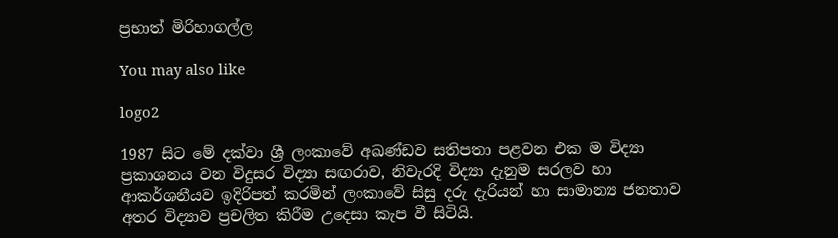ප්‍රභාත් මිරිහාගල්ල

You may also like

logo2

1987 සිට මේ දක්වා ශ්‍රී ලංකාවේ අඛණ්ඩව සතිපතා පළවන එක ම විද්‍යා ප්‍රකාශනය වන විදුසර විද්‍යා සඟරාව, නිවැරදි විද්‍යා දැනුම සරලව හා ආකර්ශනීයව ඉදිරිපත් කරමින් ලංකාවේ සිසු දරු දැරියන් හා සාමාන්‍ය ජනතාව අතර විද්‍යාව ප්‍රචලිත කිරීම උදෙසා කැප වී සිටියි.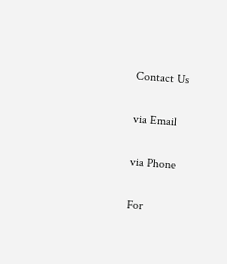Contact Us

via Email

via Phone

For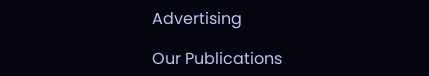Advertising

Our Publications